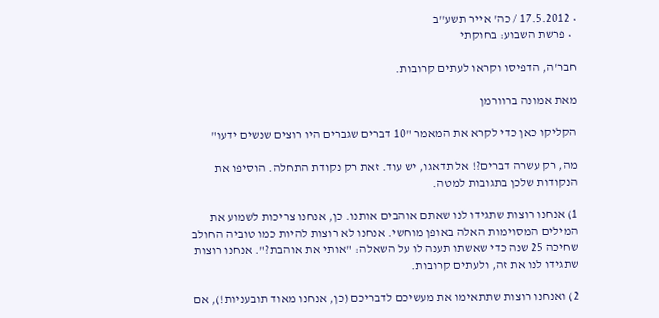• 17.5.2012 / כה' אייר תשע''ב
  • פרשת השבוע: בחוקתי

חבר'ה, הדפיסו וקראו לעתים קרובות.

מאת אמונה ברוורמן

הקליקו כאן כדי לקרא את המאמר "10 דברים שגברים היו רוצים שנשים ידעו"

מה, רק עשרה דברים?! אל תדאגו, יש עוד. זאת רק נקודת התחלה. הוסיפו את הנקודות שלכן בתגובות למטה.

1) אנחנו רוצות שתגידו לנו שאתם אוהבים אותנו. כן, אנחנו צריכות לשמוע את המילים המסוימות האלה באופן מוחשי. אנחנו לא רוצות להיות כמו טוביה החולב שחיכה 25 שנה כדי שאשתו תענה לו על השאלה: "אותי את אוהבת?". אנחנו רוצות שתגידו לנו את זה, ולעתים קרובות.

2) ואנחנו רוצות שתתאימו את מעשיכם לדבריכם (כן, אנחנו מאוד תובעניות!), אם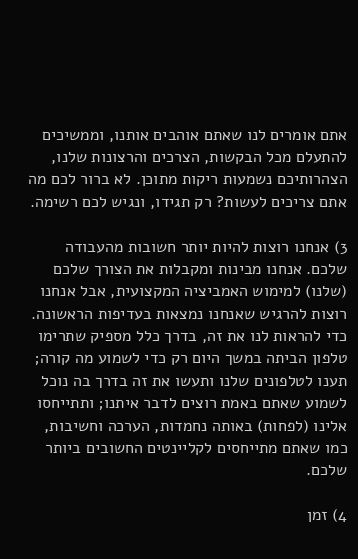אתם אומרים לנו שאתם אוהבים אותנו, וממשיכים להתעלם מכל הבקשות, הצרכים והרצונות שלנו, הצהרותיכם נשמעות ריקות מתוכן. לא ברור לכם מה אתם צריכים לעשות? רק תגידו, ונגיש לכם רשימה.

3) אנחנו רוצות להיות יותר חשובות מהעבודה שלכם. אנחנו מבינות ומקבלות את הצורך שלכם (שלנו) למימוש האמביציה המקצועית, אבל אנחנו רוצות להרגיש שאנחנו נמצאות בעדיפות הראשונה. כדי להראות לנו את זה, בדרך כלל מספיק שתרימו טלפון הביתה במשך היום רק כדי לשמוע מה קורה; תענו לטלפונים שלנו ותעשו את זה בדרך בה נוכל לשמוע שאתם באמת רוצים לדבר איתנו; ותתייחסו אלינו (לפחות) באותה נחמדות, הערכה וחשיבות, כמו שאתם מתייחסים לקליינטים החשובים ביותר שלכם.

4) זמן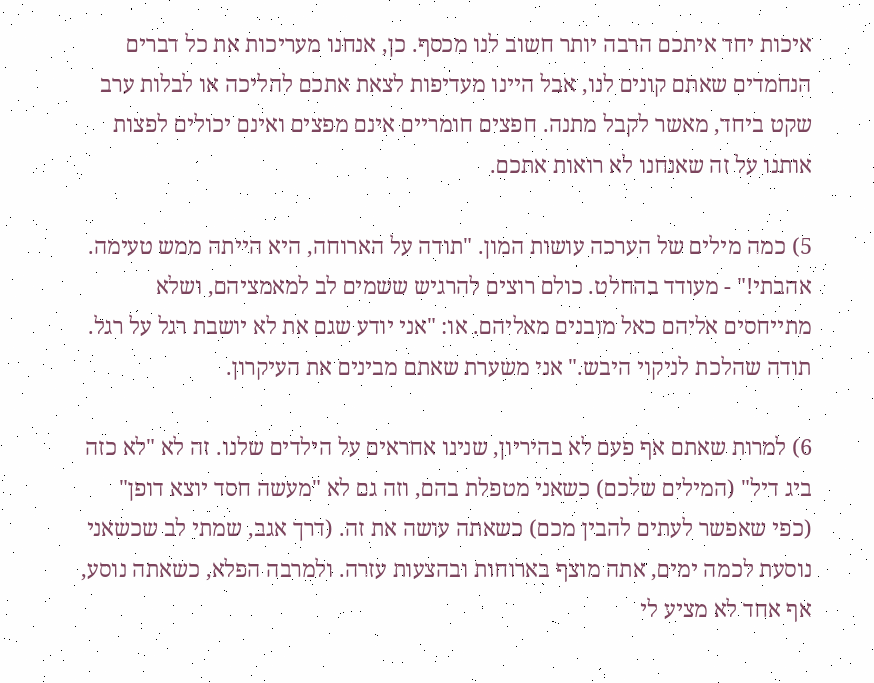איכות יחד איתכם הרבה יותר חשוב לנו מכסף. כן, אנחנו מעריכות את כל דברים הנחמדים שאתם קונים לנו, אבל היינו מעדיפות לצאת אתכם להליכה או לבלות ערב שקט ביחד, מאשר לקבל מתנה. חפצים חומריים אינם מפצים ואינם יכולים לפצות אותנו על זה שאנחנו לא רואות אתכם.

5) כמה מילים של הערכה עושות המון. "תודה על הארוחה, היא הייתה ממש טעימה. אהבתי!" - מעודד בהחלט. כולם רוצים להרגיש ששמים לב למאמציהם, ושלא מתייחסים אליהם כאל מובנים מאליהם. או: "אני יודע שגם את לא יושבת רגל על רגל. תודה שהלכת לניקוי היבש." אני משערת שאתם מבינים את העיקרון.

6) למרות שאתם אף פעם לא בהיריון, שנינו אחראים על הילדים שלנו. זה לא "לא כזה ביג דיל" (המילים שלכם) כשאני מטפלת בהם, וזה גם לא "מעשה חסד יוצא דופן" (כפי שאפשר לעתים להבין מכם) כשאתה עושה את זה. (דרך אגב, שמתי לב שכשאני נוסעת לכמה ימים, אתה מוצף בארוחות ובהצעות עזרה. ולמרבה הפלא, כשאתה נוסע, אף אחד לא מציע לי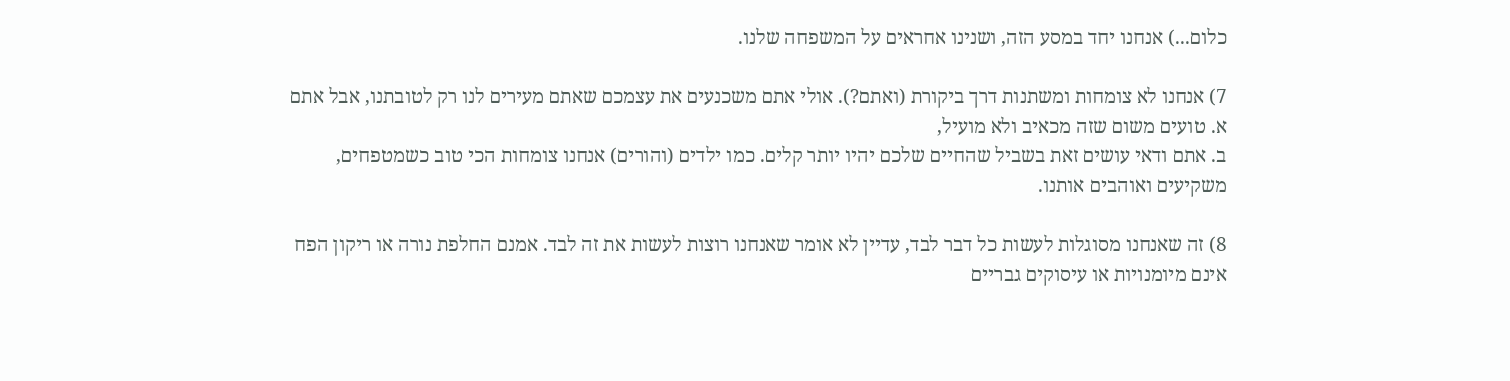כלום...) אנחנו יחד במסע הזה, ושנינו אחראים על המשפחה שלנו.

7) אנחנו לא צומחות ומשתנות דרך ביקורת (ואתם?). אולי אתם משכנעים את עצמכם שאתם מעירים לנו רק לטובתנו, אבל אתם א. טועים משום שזה מכאיב ולא מועיל,
ב. אתם ודאי עושים זאת בשביל שהחיים שלכם יהיו יותר קלים. כמו ילדים (והורים) אנחנו צומחות הכי טוב כשמטפחים, משקיעים ואוהבים אותנו.

8) זה שאנחנו מסוגלות לעשות כל דבר לבד, עדיין לא אומר שאנחנו רוצות לעשות את זה לבד. אמנם החלפת נורה או ריקון הפח אינם מיומנויות או עיסוקים גבריים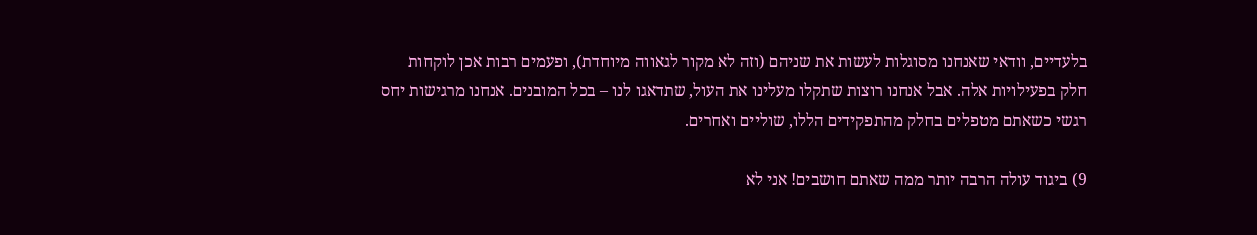בלעדיים, וודאי שאנחנו מסוגלות לעשות את שניהם (וזה לא מקור לגאווה מיוחדת), ופעמים רבות אכן לוקחות חלק בפעילויות אלה. אבל אנחנו רוצות שתקלו מעלינו את העול, שתדאגו לנו – בכל המובנים. אנחנו מרגישות יחס רגשי כשאתם מטפלים בחלק מהתפקידים הללו, שוליים ואחרים.

9) ביגוד עולה הרבה יותר ממה שאתם חושבים! אני לא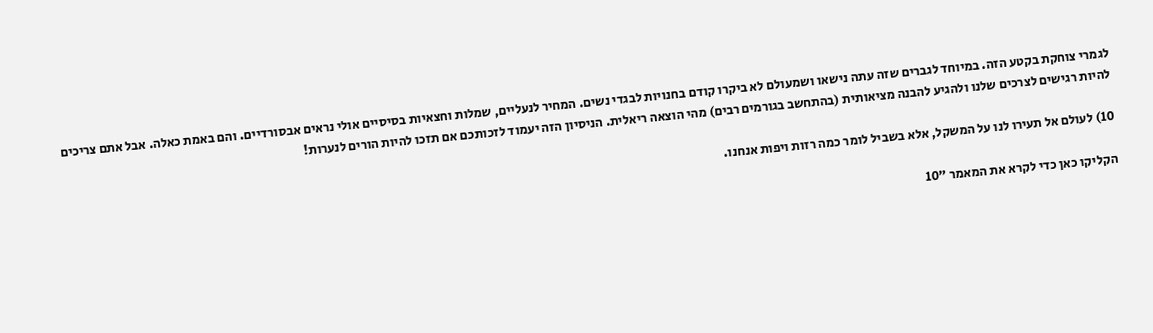לגמרי צוחקת בקטע הזה. במיוחד לגברים שזה עתה נישאו ושמעולם לא ביקרו קודם בחנויות לבגדי נשים. המחיר לנעליים, שמלות וחצאיות בסיסיים אולי נראים אבסורדיים. והם באמת כאלה. אבל אתם צריכים להיות רגישים לצרכים שלנו ולהגיע להבנה מציאותית (בהתחשב בגורמים רבים) מהי הוצאה ריאלית. הניסיון הזה יעמוד לזכותכם אם תזכו להיות הורים לנערות!

10) לעולם אל תעירו לנו על המשקל, אלא בשביל לומר כמה רזות ויפות אנחנו.

הקליקו כאן כדי לקרא את המאמר "10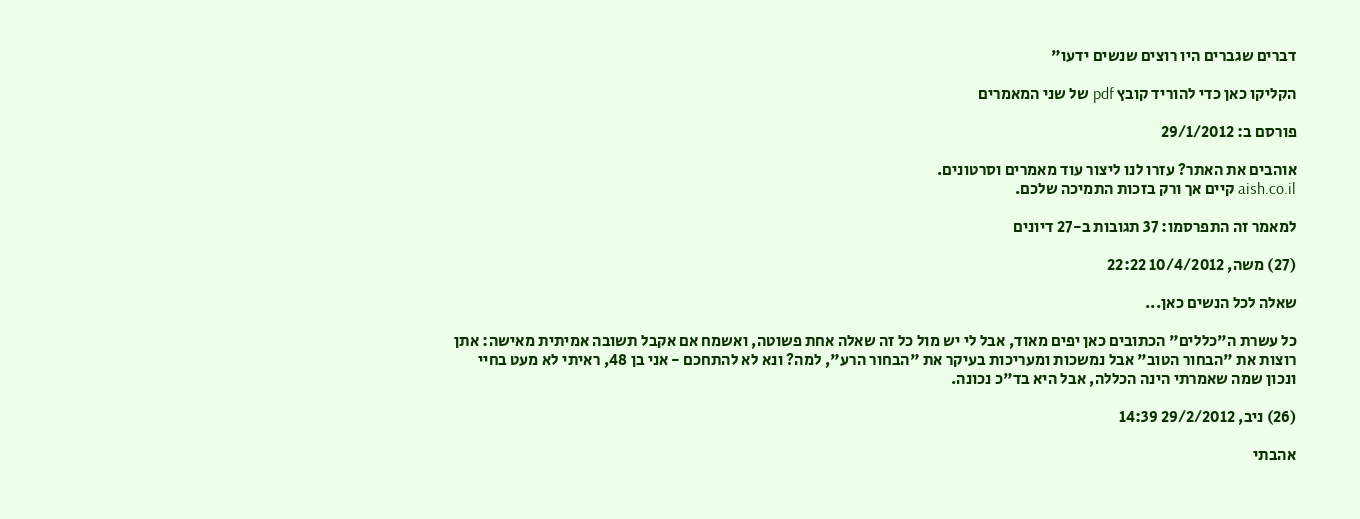דברים שגברים היו רוצים שנשים ידעו"

הקליקו כאן כדי להוריד קובץ pdf של שני המאמרים

פורסם ב: 29/1/2012

אוהבים את האתר? עזרו לנו ליצור עוד מאמרים וסרטונים.
aish.co.il קיים אך ורק בזכות התמיכה שלכם.

למאמר זה התפרסמו: 37 תגובות ב-27 דיונים

(27) משה, 10/4/2012 22:22

שאלה לכל הנשים כאן...

כל עשרת ה"כללים" הכתובים כאן יפים מאוד, אבל לי יש מול כל זה שאלה אחת פשוטה, ואשמח אם אקבל תשובה אמיתית מאישה: אתן רוצות את "הבחור הטוב" אבל נמשכות ומעריכות בעיקר את "הבחור הרע", למה? ונא לא להתחכם - אני בן 48, ראיתי לא מעט בחיי ונכון שמה שאמרתי הינה הכללה, אבל היא בד"כ נכונה.

(26) ניב, 29/2/2012 14:39

אהבתי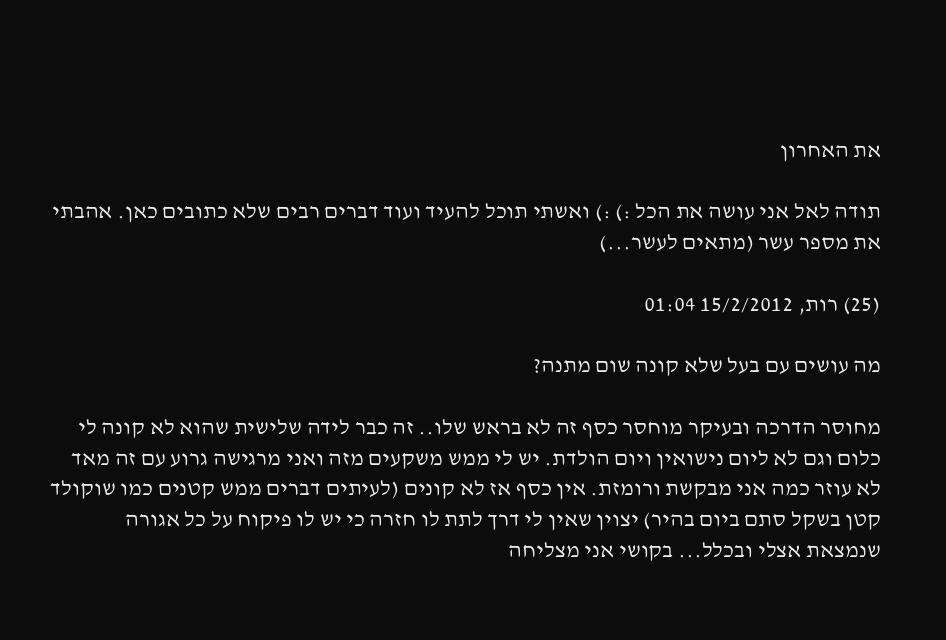את האחרון

תודה לאל אני עושה את הכל :) :) ואשתי תוכל להעיד ועוד דברים רבים שלא כתובים כאן. אהבתי את מספר עשר (מתאים לעשר...)

(25) רות, 15/2/2012 01:04

מה עושים עם בעל שלא קונה שום מתנה?

מחוסר הדרכה ובעיקר מוחסר כסף זה לא בראש שלו.. זה כבר לידה שלישית שהוא לא קונה לי כלום וגם לא ליום נישואין ויום הולדת. יש לי ממש משקעים מזה ואני מרגישה גרוע עם זה מאד לא עוזר כמה אני מבקשת ורומזת. אין כסף אז לא קונים (לעיתים דברים ממש קטנים כמו שוקולד קטן בשקל סתם ביום בהיר) יצוין שאין לי דרך לתת לו חזרה כי יש לו פיקוח על כל אגורה שנמצאת אצלי ובכלל... בקושי אני מצליחה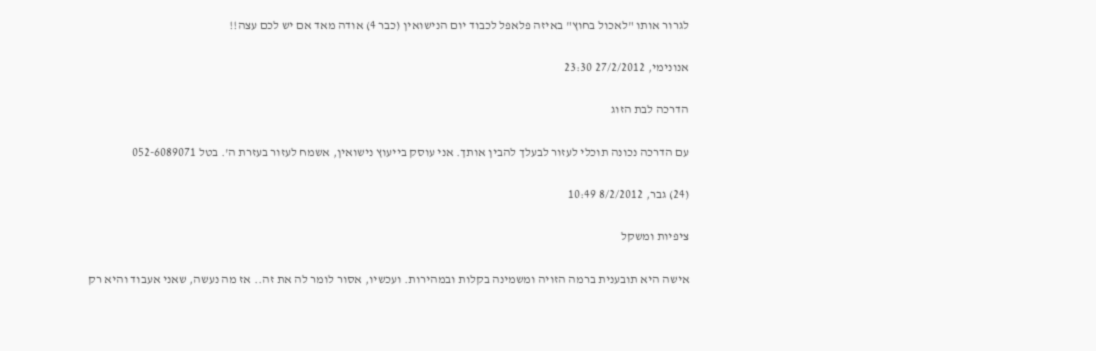לגרור אותו "לאכול בחוץ" באיזה פלאפל לכבוד יום הנישואין (כבר 4) אודה מאד אם יש לכם עצה!!

אנונימי, 27/2/2012 23:30

הדרכה לבת הזוג

עם הדרכה נכונה תוכלי לעזור לבעלך להבין אותך. אני עוסק בייעוץ נישואין, אשמח לעזור בעזרת ה'. בטל 052-6089071

(24) גבר, 8/2/2012 10:49

ציפיות ומשקל

אישה היא תובענית ברמה הזויה ומשמינה בקלות ובמהירות. ועכשיו, אסור לומר לה את זה.. אז מה נעשה, שאני אעבוד והיא רק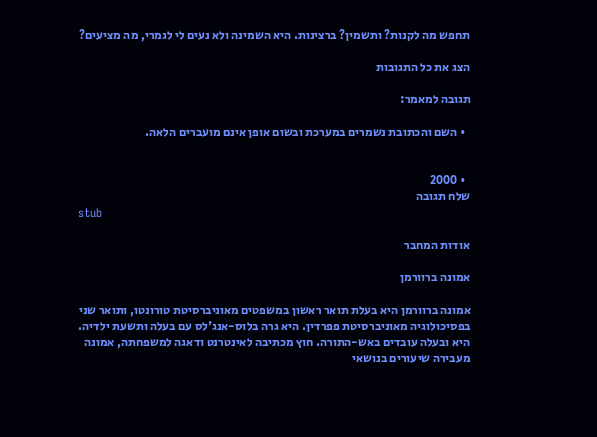תחפש מה לקנות? ותשמין? ברצינות. היא השמינה ולא נעים לי לגמרי, מה מציעים?

הצג את כל התגובות

תגובה למאמר:

  • השם והכתובת נשמרים במערכת ובשום אופן אינם מועברים הלאה.


  • 2000
שלח תגובה
stub

אודות המחבר

אמונה ברוורמן

אמונה ברוורמן היא בעלת תואר ראשון במשפטים מאוניברסיטת טורונטו, ותואר שני בפסיכולוגיה מאוניברסיטת פפרדין. היא גרה בלוס-אנג'לס עם בעלה ותשעת ילדיה. היא ובעלה עובדים באש-התורה. חוץ מכתיבה לאינטרנט ודאגה למשפחתה, אמונה מעבירה שיעורים בנושאי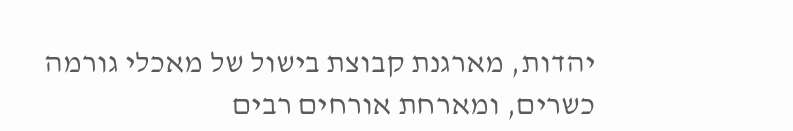יהדות, מארגנת קבוצת בישול של מאכלי גורמה כשרים, ומארחת אורחים רבים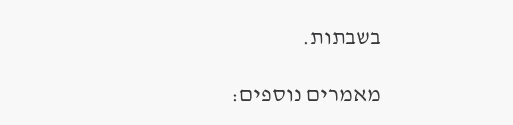בשבתות.

מאמרים נוספים: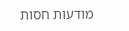מודעות חסות